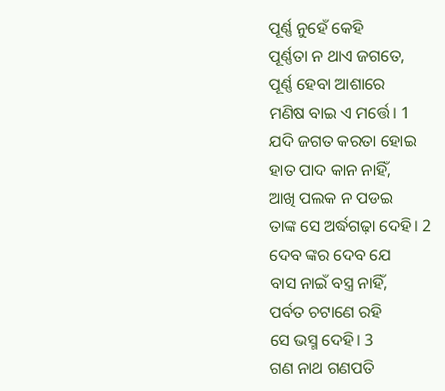ପୂର୍ଣ୍ଣ ନୁହେଁ କେହି
ପୂର୍ଣ୍ଣତା ନ ଥାଏ ଜଗତେ,
ପୂର୍ଣ୍ଣ ହେବା ଆଶାରେ
ମଣିଷ ବାଇ ଏ ମର୍ତ୍ତେ। 1
ଯଦି ଜଗତ କରତା ହୋଇ
ହାତ ପାଦ କାନ ନାହିଁ,
ଆଖି ପଲକ ନ ପଡଇ
ତାଙ୍କ ସେ ଅର୍ଦ୍ଧଗଢ଼ା ଦେହି। 2
ଦେବ ଙ୍କର ଦେବ ଯେ
ବାସ ନାଇଁ ବସ୍ତ୍ର ନାହିଁ,
ପର୍ବତ ଚଟାଣେ ରହି
ସେ ଭସ୍ମ ଦେହି। 3
ଗଣ ନାଥ ଗଣପତି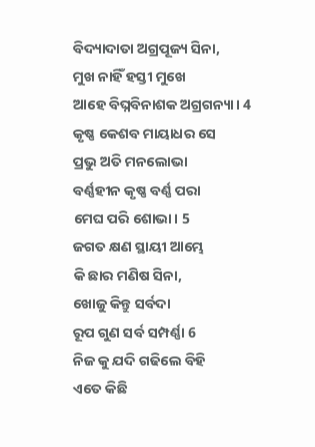ବିଦ୍ୟାଦାତା ଅଗ୍ରପୂଜ୍ୟ ସିନା,
ମୁଖ ନାହିଁ ହସ୍ତୀ ମୁଖେ
ଆହେ ବିଘ୍ନବିନାଶକ ଅଗ୍ରଗନ୍ୟା। 4
କୃଷ୍ଣ କେଶବ ମାୟାଧର ସେ
ପ୍ରଭୁ ଅତି ମନଲୋଭା
ବର୍ଣ୍ଣହୀନ କୃଷ୍ଣ ବର୍ଣ୍ଣ ପରା
ମେଘ ପରି ଶୋଭା। 5
ଜଗତ କ୍ଷଣ ସ୍ଥାୟୀ ଆମ୍ଭେ
କି ଛାର ମଣିଷ ସିନା,
ଖୋଜୁ କିନ୍ତୁ ସର୍ବଦା
ରୂପ ଗୁଣ ସର୍ବ ସମ୍ପର୍ଣ୍ଣା 6
ନିଜ କୁ ଯଦି ଗଢିଲେ ବିହି
ଏତେ କିଛି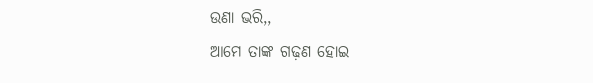ଉଣା ଭରି,,
ଆମେ ତାଙ୍କ ଗଢ଼ଣ ହୋଇ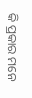କି ପ୍ରକାର ମନେ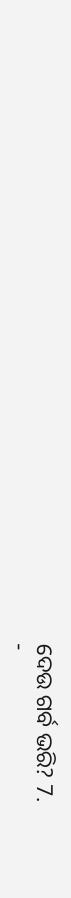ଦେଉ ଗର୍ବ ଭରି? 7.
-